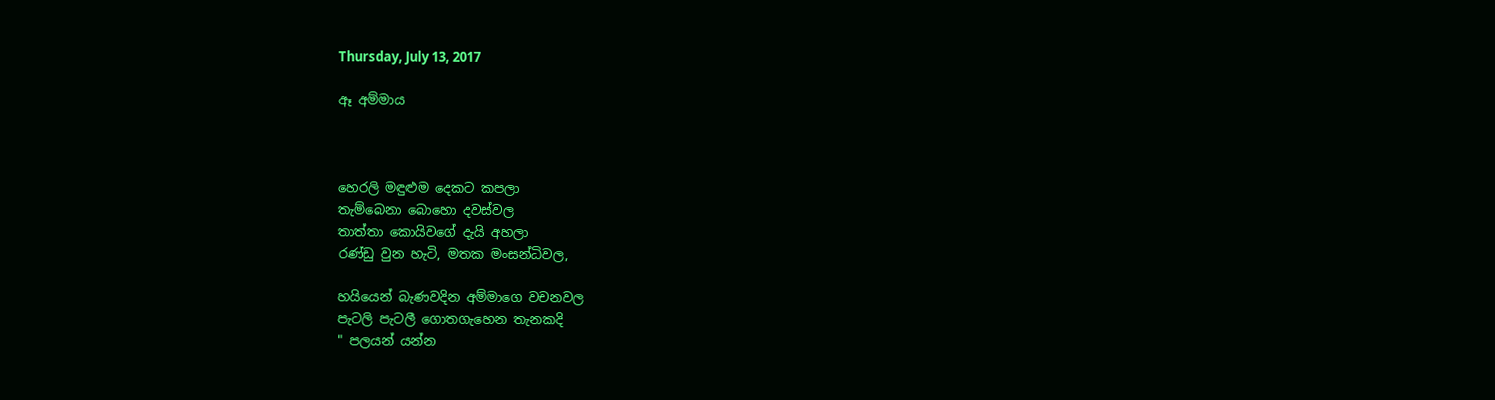Thursday, July 13, 2017

ඈ අම්මාය



හෙරලි මඳුළුම දෙකට කපලා
තැම්බෙනා බොහො දවස්වල
තාත්තා කොයිවගේ දැයි අහලා
රණ්ඩු වුන හැටි, මතක මංසන්ධිවල,

හයියෙන් බැණවදින අම්මාගෙ වචනවල
පැටලි පැටලී ගොතගැහෙන තැනකදි
" පලයන් යන්න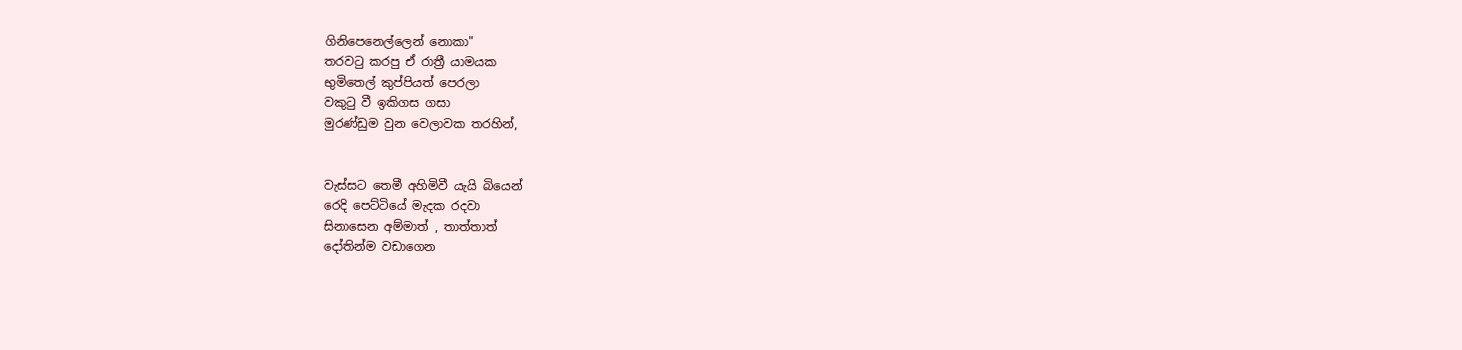ගිනිපෙනෙල්ලෙන් නොකා"
තරවටු කරපු ඒ රාත්‍රී යාමයක
භුමිතෙල් කුප්පියත් පෙරලා
වකුටු වී ඉකිගස ගසා
මුරණ්ඩුම වුන වෙලාවක තරහින්,


වැස්සට තෙමී අහිමිවී යැයි බියෙන්
රෙදි පෙට්ටියේ මැදක රදවා
සිනාසෙන අම්මාත් , තාත්තාත්
දෝතින්ම වඩාගෙන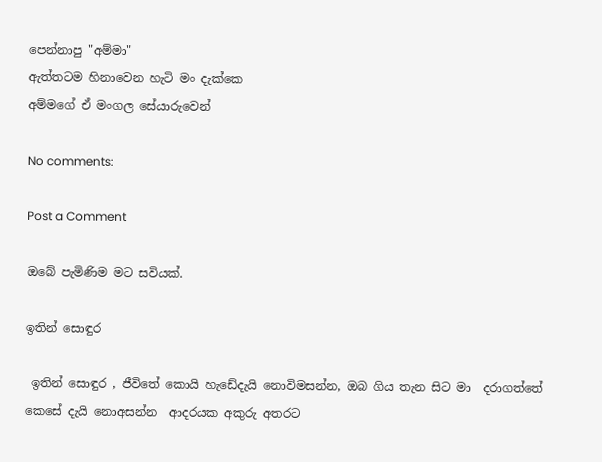පෙන්නාපු "අම්මා"
ඇත්තටම හිනාවෙන හැටි මං දැක්කෙ
අම්මගේ ඒ මංගල සේයාරුවෙන්

No comments:

Post a Comment

ඔබේ පැමිණිම මට සවියක්.

ඉතින් සොඳුර

 ඉතින් සොඳුර , ජීවිතේ කොයි හැඩේදැයි නොවිමසන්න, ඔබ ගිය තැන සිට මා  දරාගත්තේ කෙසේ දැයි නොඅසන්න  ආදරයක අකුරු අතරට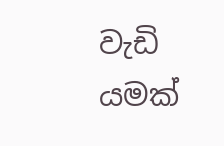වැඩි යමක්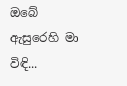ඔබේ ඇසුරෙහි මා විඳි...